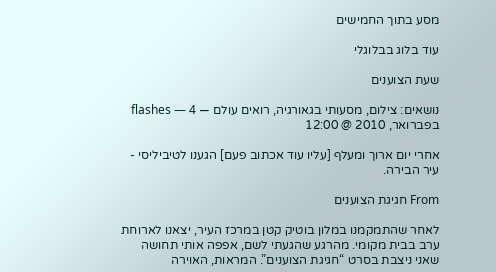מסע בתוך החמישים

עוד בלוג בבלוגלי

שעת הצוענים

נושאים: צילום, מסעותי בגאורגיה, רואים עולם — flashes — 4 בפברואר, 2010 @ 12:00

אחרי יום ארוך ומעלף [עליו עוד אכתוב פעם] הגענו לטיביליסי - עיר הבירה.

From חגיגת הצוענים

לאחר שהתמקמנו במלון בוטיק קטן במרכז העיר, יצאנו לארוחת ערב בבית מקומי. מהרגע שהגעתי לשם, אפפה אותי תחושה שאני ניצבת בסרט “חגיגת הצוענים”. המראות, האוירה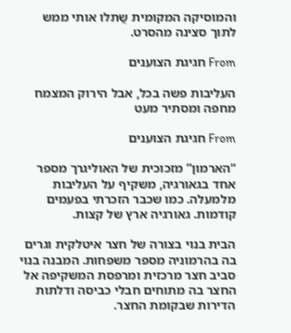והמוסיקה המקומית שֲתלו אותי ממש לתוך סצינה מהסרט.

From חגיגת הצוענים

העליבות פשה בכל, אבל הירוק המצמח מחפה ומסתיר מעט

From חגיגת הצוענים

“הארמון” מזכוכית של האוליגרך מספר אחד בגאורגיה, משקיף על העליבות מלמעלה. כמו שכבר הזכרתי בפעמים קודמות. גאורגיה ארץ של קצות.

הבית בנוי בצורה של חצר איטלקית וגרים בה בהרמוניה מספר משפחות. המבנה בנוי סביב חצר מרכזית ומרפסת המשקיפה אל החצר בה מתוחים חבלי כביסה ודלתות הדירות שבקומת החצר.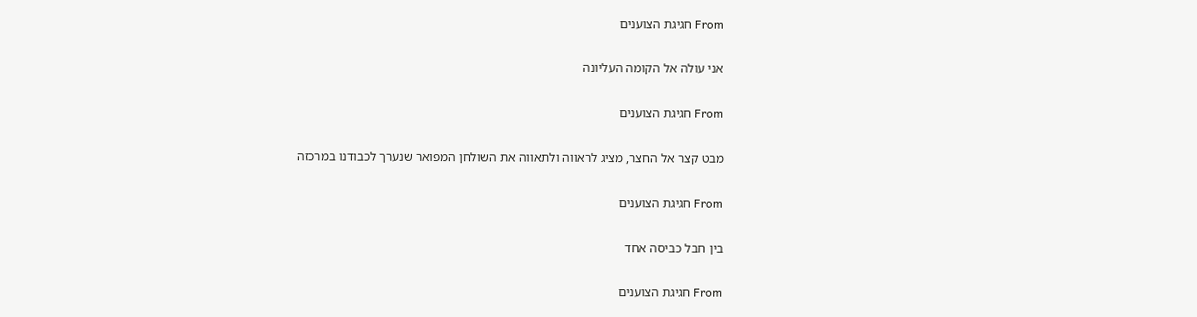From חגיגת הצוענים

אני עולה אל הקומה העליונה

From חגיגת הצוענים

מבט קצר אל החצר, מציג לראווה ולתאווה את השולחן המפואר שנערך לכבודנו במרכזה

From חגיגת הצוענים

בין חבל כביסה אחד

From חגיגת הצוענים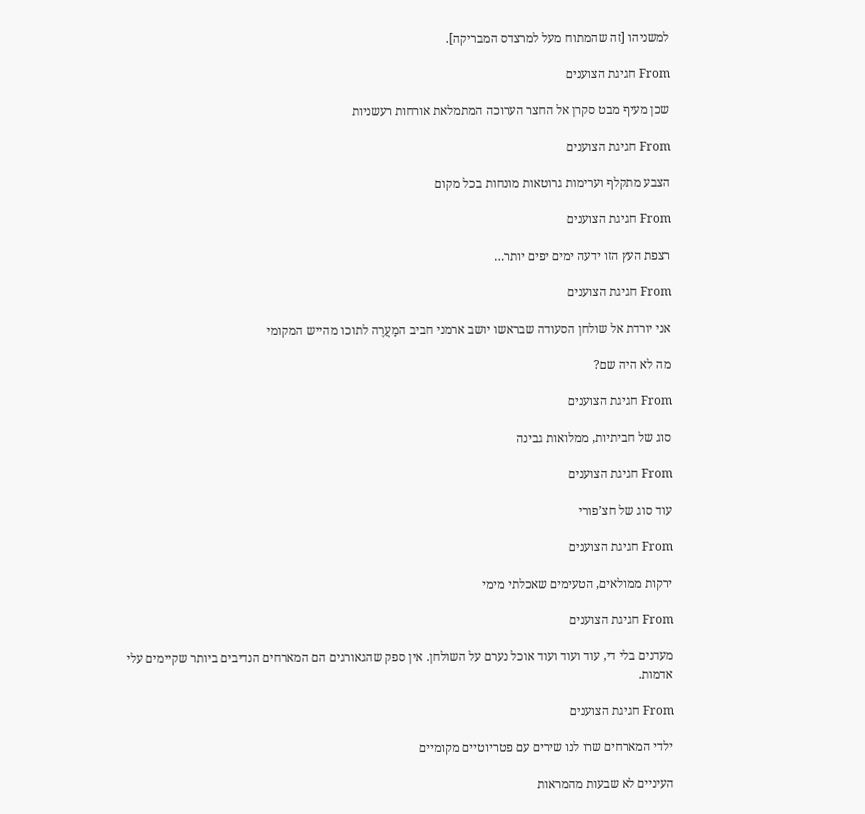למשניהו [זה שהמתוח מעל למרצדס המבריקה].

From חגיגת הצוענים

שכן מעיף מבט סקרן אל החצר הערוכה המתמלאת אורחות רעשניות

From חגיגת הצוענים

הצבע מתקלף וערימות גרוטאות מונחות בכל מקום

From חגיגת הצוענים

רצפת העץ הזו ידעה ימים יפים יותר…

From חגיגת הצוענים

אני יורדת אל שולחן הסעודה שבראשו יושב ארמני חביב המַעֲרֶה לתוכו מהייש המקומי

מה לא היה שם?

From חגיגת הצוענים

סוג של חביתיות, ממלואות גבינה

From חגיגת הצוענים

עוד סוג של חצ’פורי

From חגיגת הצוענים

ירקות ממולאים, הטעימים שאכלתי מימי

From חגיגת הצוענים

מעדנים בלי די, עוד ועוד ועוד אוכל נערם על השולחן. אין ספק שהגאורגים הם המארחים הנדיבים ביותר שקיימים עלי אדמות.

From חגיגת הצוענים

ילדי המארחים שרו לנו שירים עם פטריוטיים מקומיים

העיניים לא שבעות מהמראות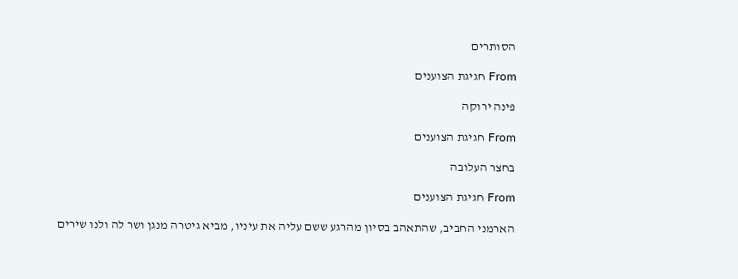הסותרים

From חגיגת הצוענים

פינה ירוקה

From חגיגת הצוענים

בחצר העלובה

From חגיגת הצוענים

הארמני החביב, שהתאהב בסיון מהרגע ששם עליה את עיניו, מביא גיטרה מנגן ושר לה ולנו שירים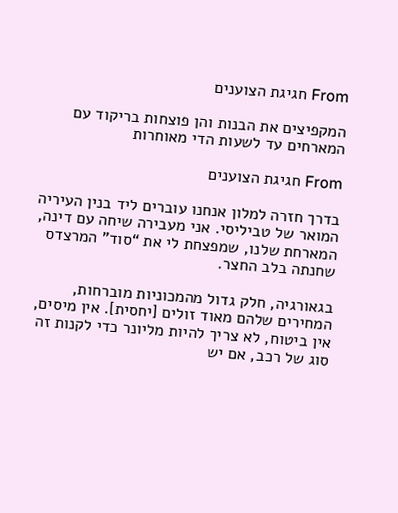From חגיגת הצוענים

המקפיצים את הבנות והן פוצחות בריקוד עם המארחים עד לשעות הדי מאוחרות

From חגיגת הצוענים

בדרך חזרה למלון אנחנו עוברים ליד בנין העיריה המואר של טביליסי. אני מעבירה שיחה עם דינה, המארחת שלנו, שמפצחת לי את “סוד” המרצדס שחנתה בלב החצר.

בגאורגיה, חלק גדול מהמכוניות מוברחות, המחירים שלהם מאוד זולים [יחסית]. אין מיסים, אין ביטוח, לא צריך להיות מליונר כדי לקנות זה סוג של רכב, אם יש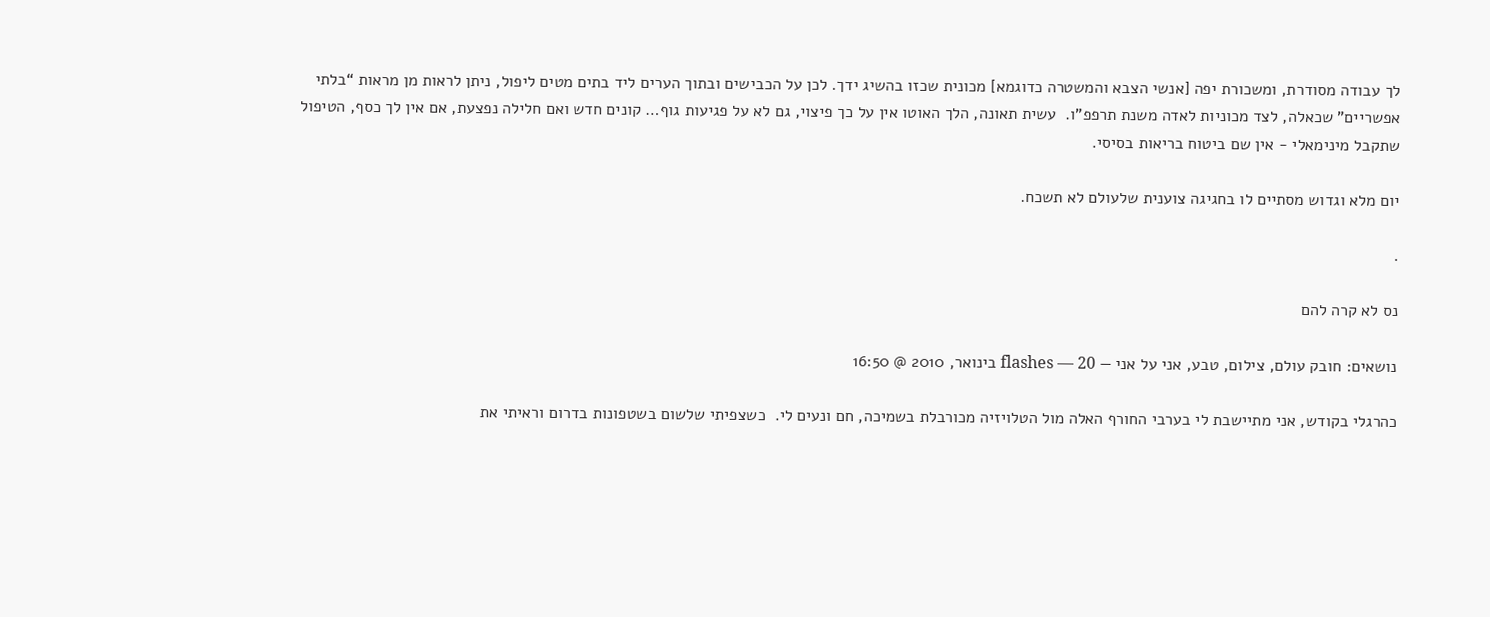לך עבודה מסודרת, ומשכורת יפה [אנשי הצבא והמשטרה כדוגמא] מכונית שכזו בהשיג ידך. לכן על הכבישים ובתוך הערים ליד בתים מטים ליפול, ניתן לראות מן מראות “בלתי אפשריים” שכאלה, לצד מכוניות לאדה משנת תרפפ”ו.  עשית תאונה, הלך האוטו אין על כך פיצוי, גם לא על פגיעות גוף… קונים חדש ואם חלילה נפצעת, אם אין לך כסף, הטיפול שתקבל מינימאלי - אין שם ביטוח בריאות בסיסי.

יום מלא וגדוש מסתיים לו בחגיגה צוענית שלעולם לא תשכח.

.

נס לא קרה להם

נושאים: חובק עולם, צילום, טבע, אני על אני — flashes — 20 בינואר, 2010 @ 16:50

כהרגלי בקודש, אני מתיישבת לי בערבי החורף האלה מול הטלויזיה מכורבלת בשמיכה, חם ונעים לי.  כשצפיתי שלשום בשטפונות בדרום וראיתי את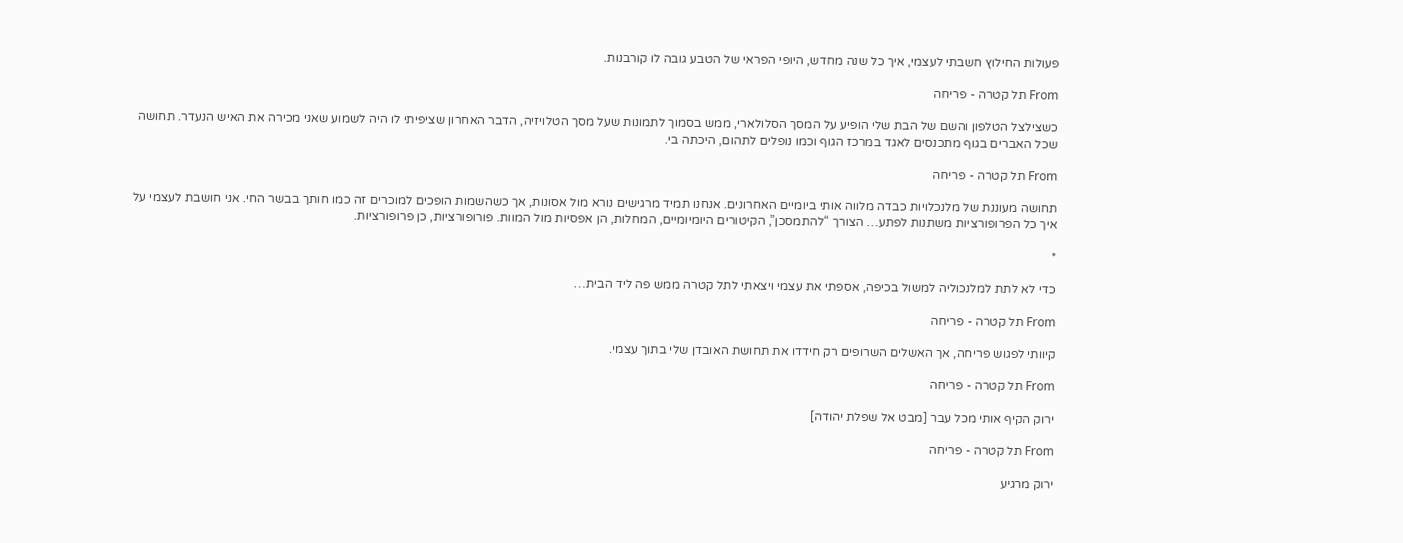פעולות החילוץ חשבתי לעצמי, איך כל שנה מחדש, היופי הפראי של הטבע גובה לו קורבנות.

From תל קטרה - פריחה

כשצילצל הטלפון והשם של הבת שלי הופיע על המסך הסלולארי, ממש בסמוך לתמונות שעל מסך הטלויזיה, הדבר האחרון שציפיתי לו היה לשמוע שאני מכירה את האיש הנעדר. תחושה שכל האברים בגוף מתכנסים לאגד במרכז הגוף וכמו נופלים לתהום, היכתה בי.

From תל קטרה - פריחה

תחושה מעוננת של מלנכלויות כבדה מלווה אותי ביומיים האחרונים. אנחנו תמיד מרגישים נורא מול אסונות, אך כשהשמות הופכים למוכרים זה כמו חותך בבשר החי. אני חושבת לעצמי על איך כל הפרופורציות משתנות לפתע… הצורך “להתמסכן”, הקיטורים היומיומיים, המחלות, הן אפסיות מול המוות. פורופורציות, כן פרופורציות.

*

כדי לא לתת למלנכוליה למשול בכיפה, אספתי את עצמי ויצאתי לתל קטרה ממש פה ליד הבית…

From תל קטרה - פריחה

קיוותי לפגוש פריחה, אך האשלים השרופים רק חידדו את תחושת האובדן שלי בתוך עצמי.

From תל קטרה - פריחה

ירוק הקיף אותי מכל עבר [מבט אל שפלת יהודה]

From תל קטרה - פריחה

ירוק מרגיע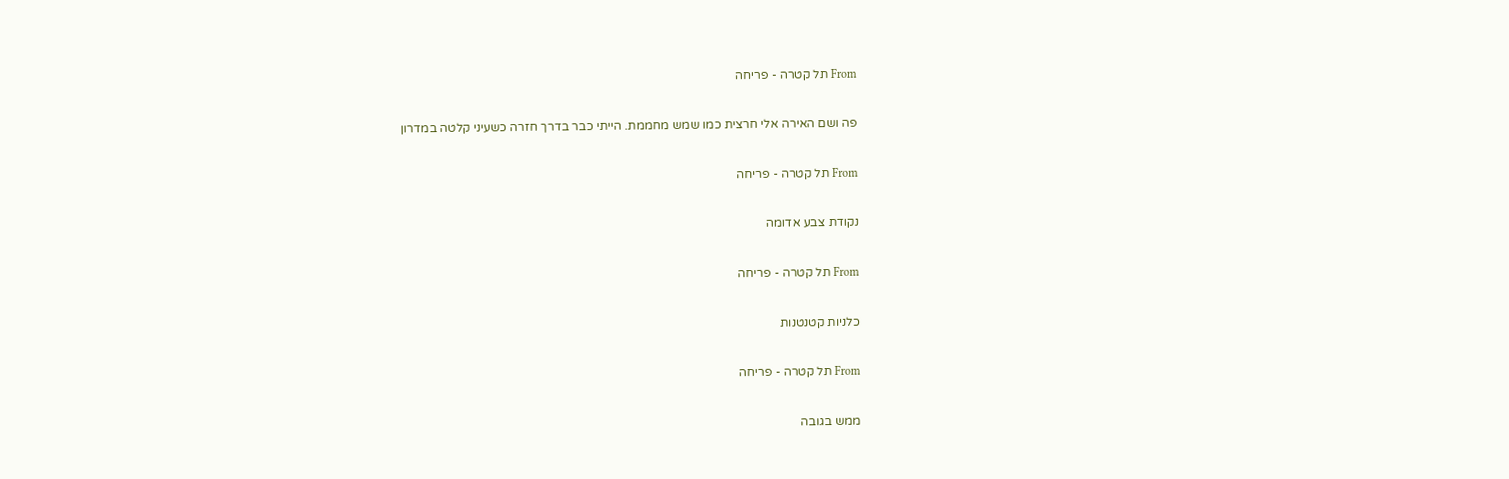From תל קטרה - פריחה

פה ושם האירה אלי חרצית כמו שמש מחממת. הייתי כבר בדרך חזרה כשעיני קלטה במדרון

From תל קטרה - פריחה

נקודת צבע אדומה

From תל קטרה - פריחה

כלניות קטנטנות

From תל קטרה - פריחה

ממש בגובה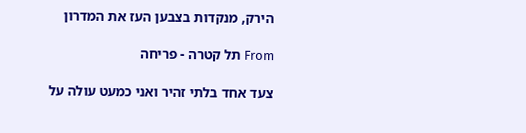הירק, מנקדות בצבען העז את המדרון

From תל קטרה - פריחה

צעד אחד בלתי זהיר ואני כמעט עולה על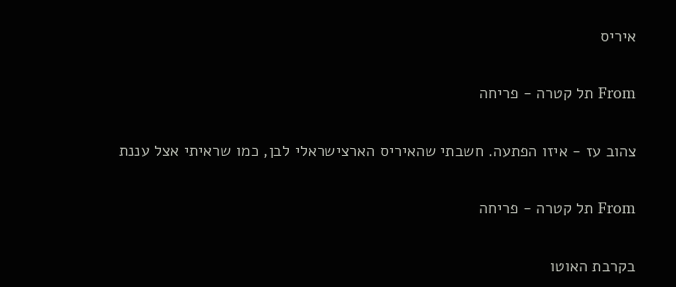איריס

From תל קטרה - פריחה

צהוב עז - איזו הפתעה. חשבתי שהאיריס הארצישראלי לבן, כמו שראיתי אצל עננת

From תל קטרה - פריחה

בקרבת האוטו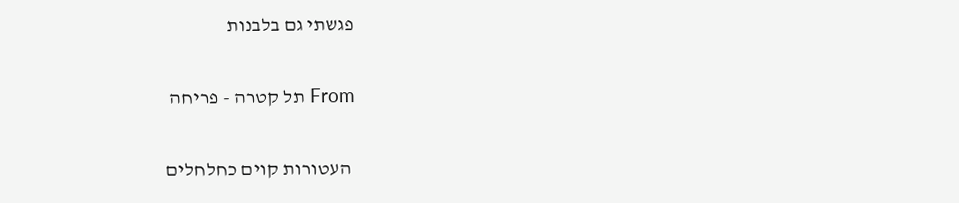פגשתי גם בלבנות

From תל קטרה - פריחה

 העטורות קוים כחלחלים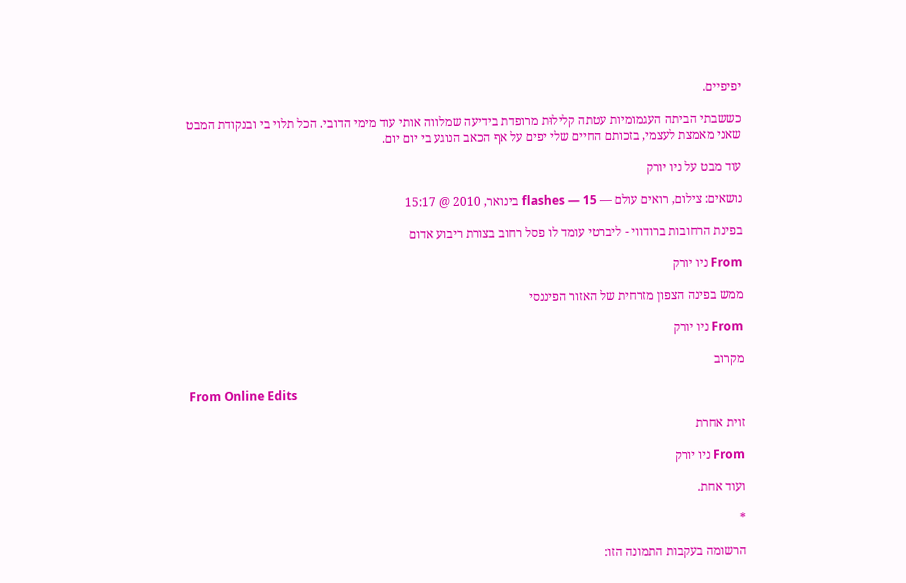יפיפיים.

כששבתי הביתה העגמומיות עטתה קלילוּת מרופדת בידיעה שמלווה אותי עוד מימי הדובי. הכל תלוי בי ובנקודת המבט שאני מאמצת לעצמי, בזכותם החיים שלי יפים על אף הכאב הנוגע בי יום יום.

עוד מבט על ניו יורק

נושאים: צילום, רואים עולם — flashes — 15 בינואר, 2010 @ 15:17

בפינת הרחובות ברודווי - ליברטי עומד לו פסל רחוב בצורת ריבוע אדום

From ניו יורק

ממש בפינה הצפון מזרחית של האזור הפיננסי

From ניו יורק

מקרוב

From Online Edits

זוית אחרת

From ניו יורק

ועוד אחת.

*

הרשומה בעקבות התמונה הזו: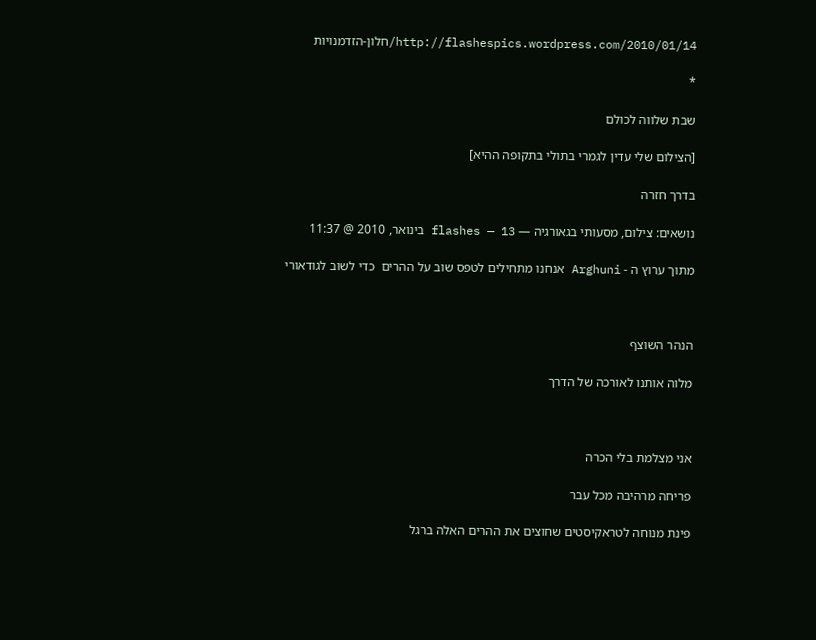http://flashespics.wordpress.com/2010/01/14/חלון-הזדמנויות

*

שבת שלווה לכולם

[הצילום שלי עדין לגמרי בתולי בתקופה ההיא]

בדרך חזרה

נושאים: צילום, מסעותי בגאורגיה — flashes — 13 בינואר, 2010 @ 11:37

מתוך ערוץ ה - Arghuni אנחנו מתחילים לטפס שוב על ההרים  כדי לשוב לגודאורי



הנהר השוצף

מלוה אותנו לאורכה של הדרך



אני מצלמת בלי הכרה

פריחה מרהיבה מכל עבר

פינת מנוחה לטראקיסטים שחוצים את ההרים האלה ברגל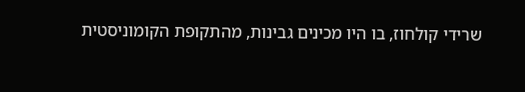שרידי קולחוז, בו היו מכינים גבינות, מהתקופת הקומוניסטית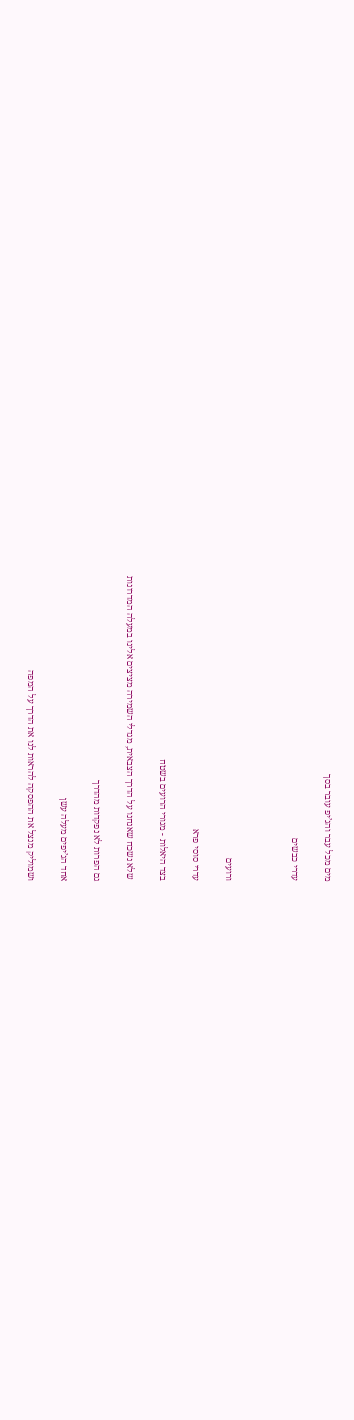מים מכל עבר והג’יפ עובר בסך

עדרי כבשים



ורועים

עדרי סוסי פרא

בצד היאלות - מגורי הרועים בשטח

 שלא נשכח שאנחנו על הדרך הצבאית, מגדלי השמירה מציצים אלינו במעלה המדרונות

גם הפרות לא נפקדות מהדרך

אחד הג’יפים מעלה עשן

ושמוליק מנצל את ההפסקה להראות לנו את הדרך על המפה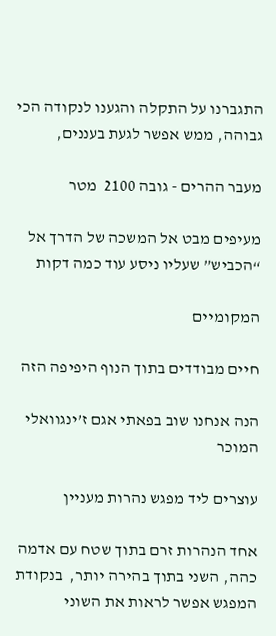התגברנו על התקלה והגענו לנקודה הכי גבוהה, ממש אפשר לגעת בעננים,

מעבר ההרים - גובה 2100  מטר

מעיפים מבט אל המשכה של הדרך אל “הכביש” שעליו ניסע עוד כמה דקות

המקומיים

חיים מבודדים בתוך הנוף היפיפה הזה

הנה אנחנו שוב בפאתי אגם ז’ינגוואלי המוכר

עוצרים ליד מפגש נהרות מעניין

אחד הנהרות זרם בתוך שטח עם אדמה כהה, השני בתוך בהירה יותר,  בנקודת המפגש אפשר לראות את השוני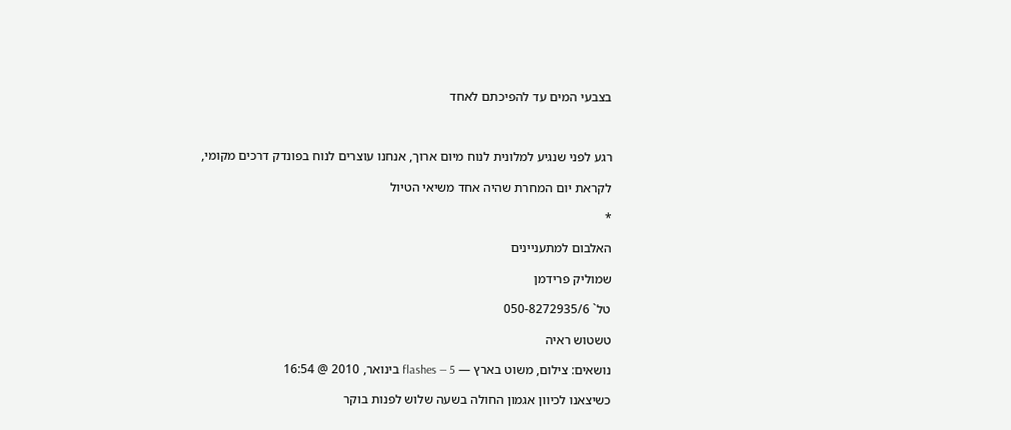בצבעי המים עד להפיכתם לאחד



רגע לפני שנגיע למלונית לנוח מיום ארוך, אנחנו עוצרים לנוח בפונדק דרכים מקומי,

לקראת יום המחרת שהיה אחד משיאי הטיול

*

האלבום למתעניינים

שמוליק פרידמן

טל` 050-8272935/6

טשטוש ראיה

נושאים: צילום, משוט בארץ — flashes — 5 בינואר, 2010 @ 16:54

כשיצאנו לכיוון אגמון החולה בשעה שלוש לפנות בוקר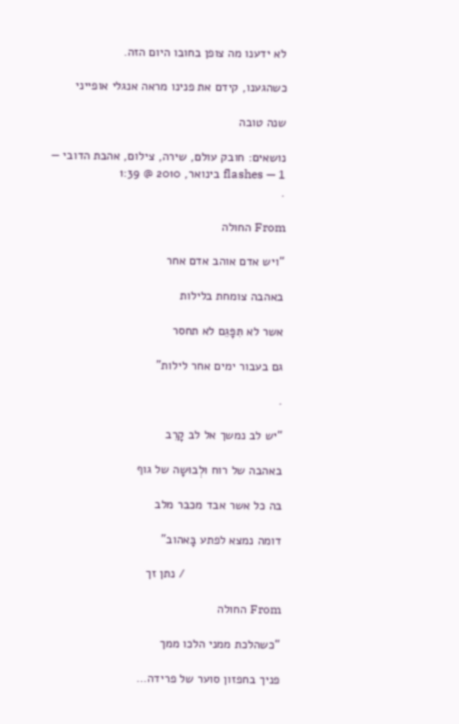לא ידענו מה צופן בחובו היום הזה.

כשהגענו, קידם את פנינו מראה אנגלי אופייני

שנה טובה

נושאים: חובק עולם, שירה, צילום, אהבת הדובי — flashes — 1 בינואר, 2010 @ 1:39
.

From החולה

“ויש אדם אוהב אדם אחר

באהבה צומחת בלילות

אשר לא תִּפָּגֵם לא תחסר

גם בעבור ימים אחר לילות”

.

“יש לב נמשך אל לב קָרֵב

באהבה של רוח וּלְבוּשָה של גוף

בה כל אשר אבד מכבר מלב

דומה נמצא לפתע בָּאהוב”

                            / נתן זך

From החולה

“כשהלכת ממני הלכו ממך

פניך בחפזון סוער של פרידה…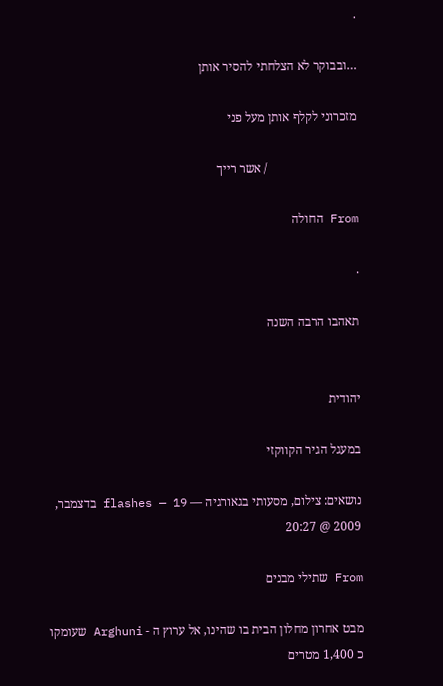.

…ובבוקר לא הצלחתי להסיר אותן

מזכרוני לקלף אותן מעל פני

                             / אשר רייך

From החולה

.

תאהבו הרבה השנה


יהודית

במעגל הגיר הקווקזי

נושאים: צילום, מסעותי בגאורגיה — flashes — 19 בדצמבר, 2009 @ 20:27

From שתילי מבנים

מבט אחרון מחלון הבית בו שהינו, אל ערוץ ה - Arghuni שעומקו כ 1,400 מטרים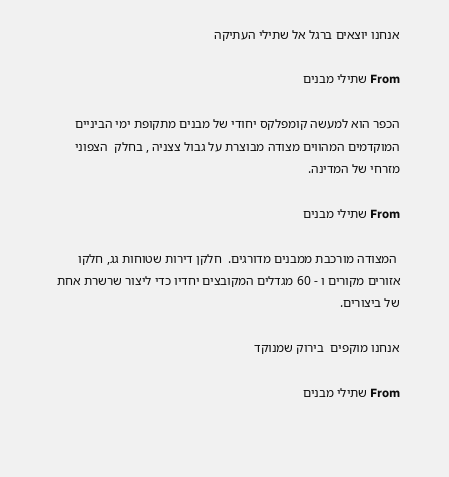אנחנו יוצאים ברגל אל שתילי העתיקה

From שתילי מבנים

הכפר הוא למעשה קומפלקס יחודי של מבנים מתקופת ימי הביניים המוקדמים המהווים מצודה מבוצרת על גבול צצניה , בחלק  הצפוני מזרחי של המדינה.

From שתילי מבנים

 המצודה מורכבת ממבנים מדורגים.  חלקן דירות שטוחות גג, חלקו אזורים מקורים ו - 60 מגדלים המקובצים יחדיו כדי ליצור שרשרת אחת של ביצורים.

אנחנו מוקפים  בירוק שמנוקד

From שתילי מבנים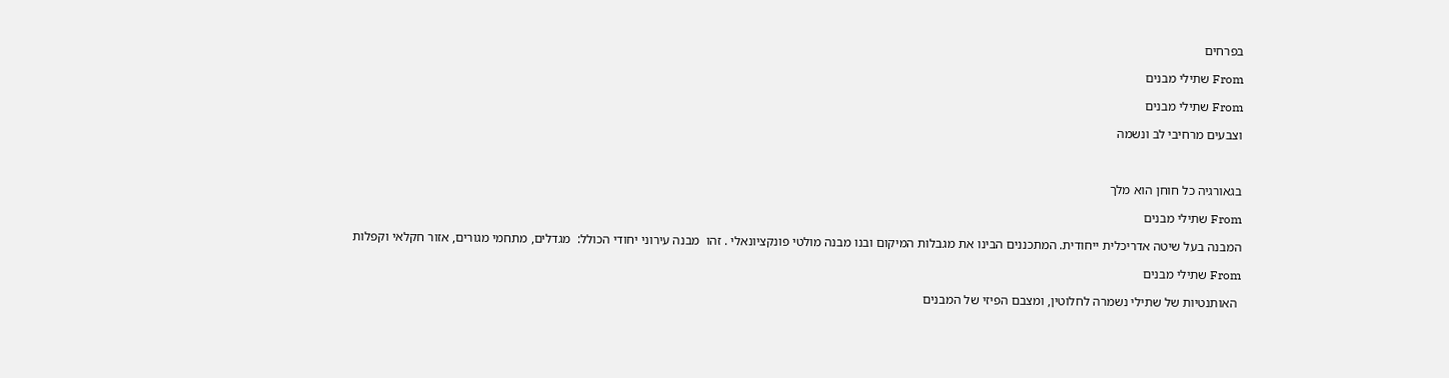בפרחים

From שתילי מבנים

From שתילי מבנים

וצבעים מרחיבי לב ונשמה



בגאורגיה כל חוחן הוא מלך

From שתילי מבנים

המבנה בעל שיטה אדריכלית ייחודית. המתכננים הבינו את מגבלות המיקום ובנו מבנה מולטי פונקציונאלי . זהו  מבנה עירוני יחודי הכולל:  מגדלים, מתחמי מגורים, אזור חקלאי וקפלות

From שתילי מבנים

 האותנטיות של שתילי נשמרה לחלוטין, ומצבם הפיזי של המבנים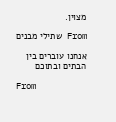מצוין.

From שתילי מבנים

אנחנו עוברים בין הבתים ובתוכם

From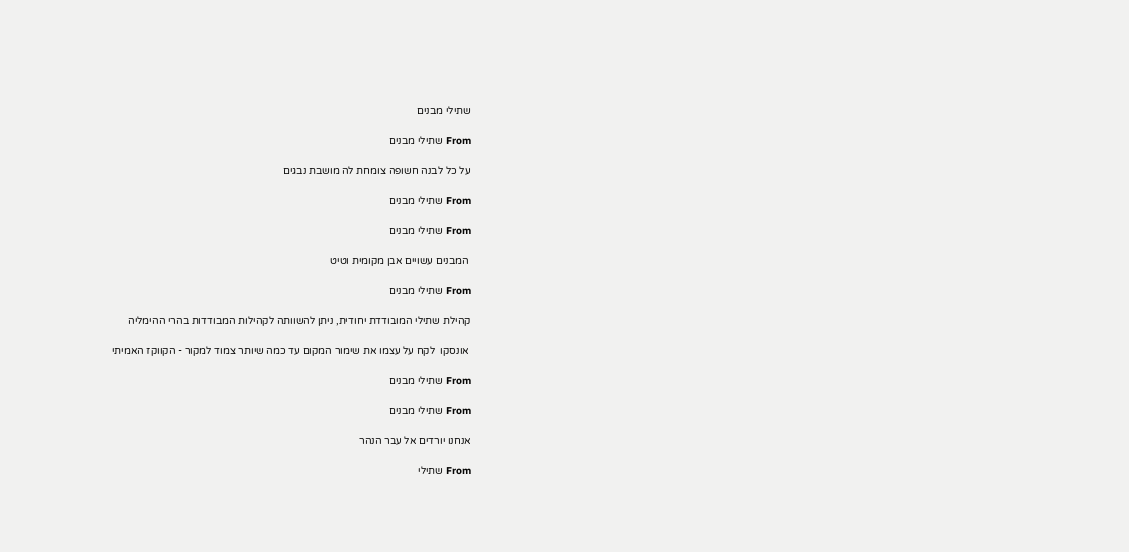שתילי מבנים

From שתילי מבנים

על כל לבנה חשופה צומחת לה מושבת נבגים

From שתילי מבנים

From שתילי מבנים

 המבנים עשויים אבן מקומית וטיט

From שתילי מבנים

קהילת שתילי המובודדת יחודית, ניתן להשוותה לקהילות המבודדות בהרי ההימליה

 אונסקו  לקח על עצמו את שימור המקום עד כמה שיותר צמוד למקור - הקווקז האמיתי

From שתילי מבנים

From שתילי מבנים

אנחנו יורדים אל עבר הנהר

From שתילי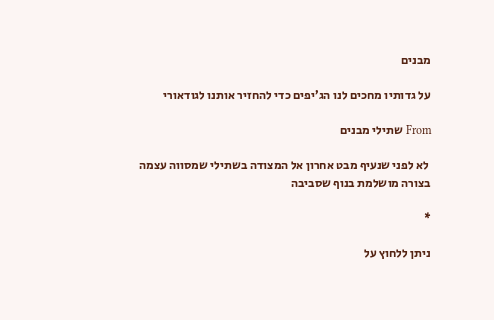מבנים

על גדותיו מחכים לנו הג’יפים כדי להחזיר אותנו לגודאורי

From שתילי מבנים

 לא לפני שנעיף מבט אחרון אל המצודה בשתילי שמסווה עצמה בצורה מושלמת בנוף שסביבה

*

ניתן ללחוץ על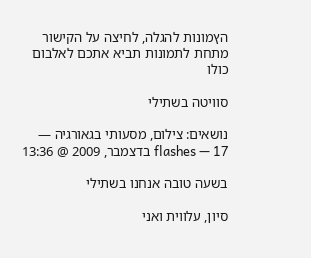הץמונות להגלה, לחיצה על הקישור מתחת לתמונות תביא אתכם לאלבום כולו

סוויטה בשתילי

נושאים: צילום, מסעותי בגאורגיה — flashes — 17 בדצמבר, 2009 @ 13:36

בשעה טובה אנחנו בשתילי

סיון, עלווית ואני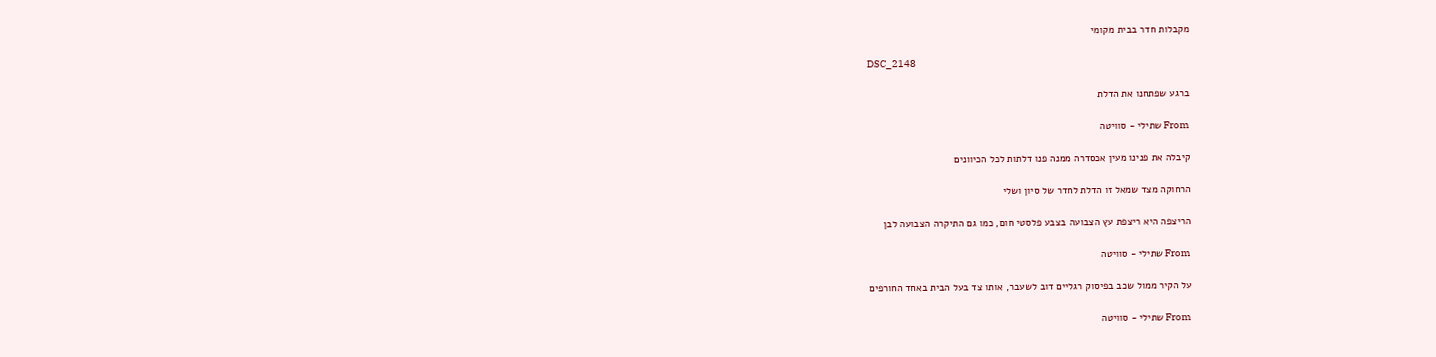מקבלות חדר בבית מקומי

DSC_2148

ברגע שפתחנו את הדלת

From שתילי - סוויטה

קיבלה את פנינו מעין אכסדרה ממנה פנו דלתות לכל הכיוונים

הרחוקה מצד שמאל זו הדלת לחדר של סיון ושלי

הריצפה היא ריצפת עץ הצבועה בצבע פלסטי חום, כמו גם התיקרה הצבועה לבן

From שתילי - סוויטה

על הקיר ממול שכב בפיסוק רגליים דוב לשעבר, אותו צד בעל הבית באחד החורפים

From שתילי - סוויטה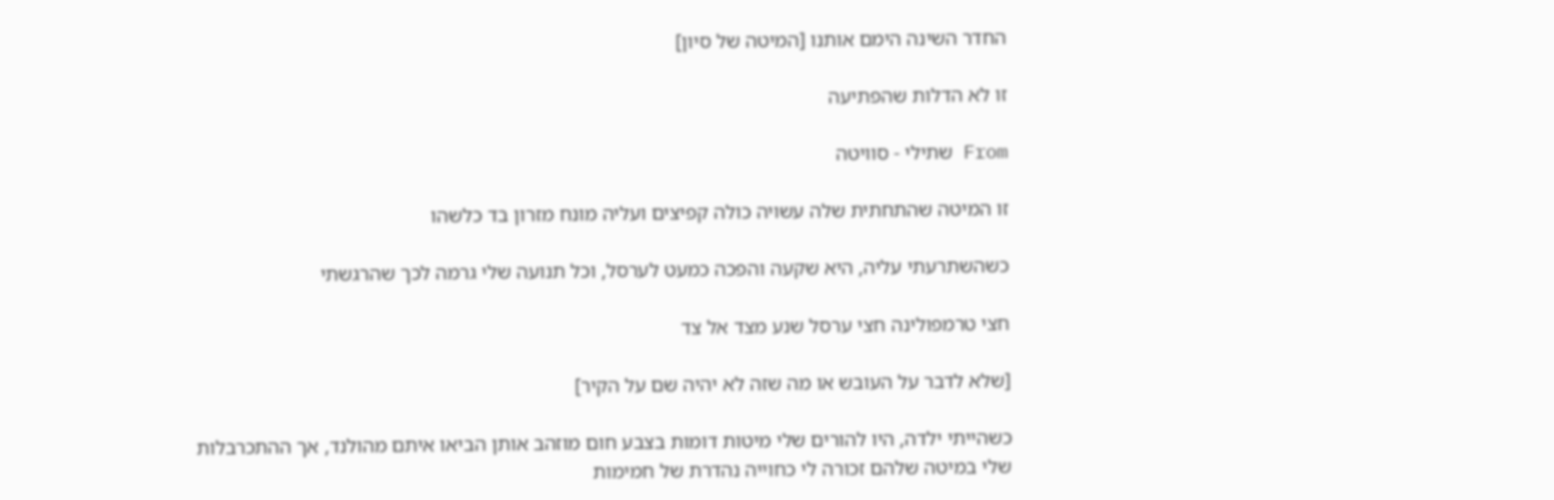החדר השינה הימם אותנו [המיטה של סיון]

זו לא הדלות שהפתיעה

From שתילי - סוויטה

זו המיטה שהתחתית שלה עשויה כולה קפיצים ועליה מונח מזרון בד כלשהו

כשהשתרעתי עליה, היא שקעה והפכה כמעט לערסל, וכל תנועה שלי גרמה לכך שהרגשתי

חצי טרמפולינה חצי ערסל שנע מצד אל צד

[שלא לדבר על העובש או מה שזה לא יהיה שם על הקיר]

כשהייתי ילדה, היו להורים שלי מיטות דומות בצבע חום מוזהב אותן הביאו איתם מהולנד, אך ההתכרבלות שלי במיטה שלהם זכורה לי כחוייה נהדרת של חמימות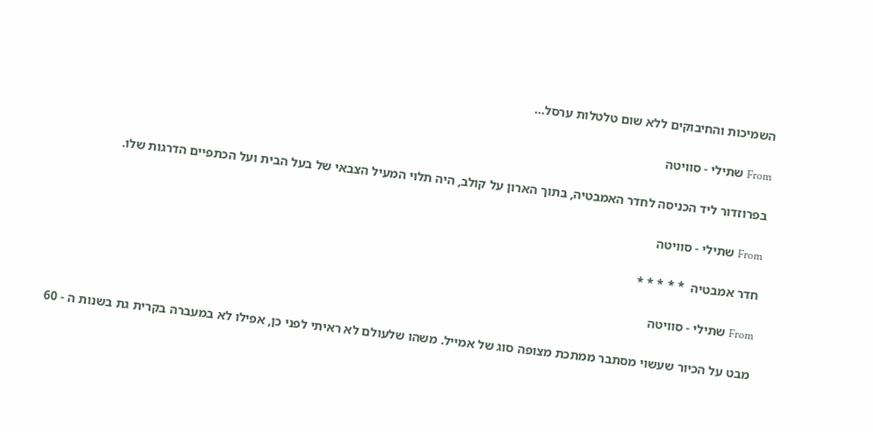השמיכות והחיבוקים ללא שום טלטלות ערסל…

From שתילי - סוויטה

בפרוזדור ליד הכניסה לחדר האמבטיה, בתוך הארון על קולב, היה תלוי המעיל הצבאי של בעל הבית ועל הכתפיים הדרגות שלו.

From שתילי - סוויטה

חדר אמבטיה  * * * * *

From שתילי - סוויטה

מבט על הכיור שעשוי מסתבר ממתכת מצופה סוג של אמייל. משהו שלעולם לא ראיתי לפני כן, אפילו לא במעברה בקרית גת בשנות ה - 60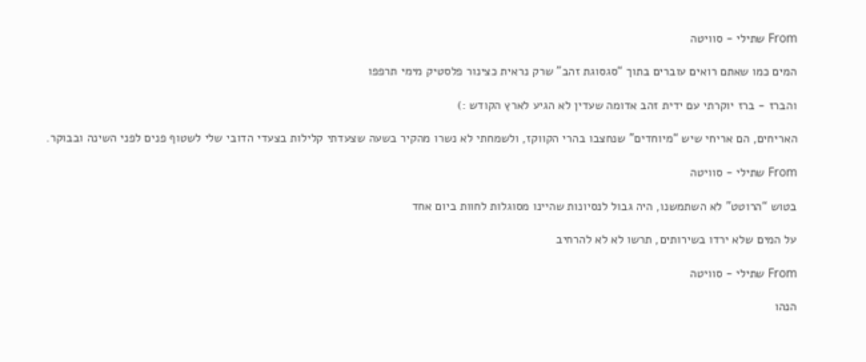From שתילי - סוויטה

המים כמו שאתם רואים עוברים בתוך “סגסוגת זהב” שרק נראית כצינור פלסטיק מימי תרפפו

והברז - ברז יוקרתי עם ידית זהב אדומה שעדין לא הגיע לארץ הקודש :)

האריחים, הם אריחי שיש “מיוחדים” שנחצבו בהרי הקווקז, ולשמחתי לא נשרו מהקיר בשעה שצעדתי קלילות בצעדי הדובי שלי לשטוף פנים לפני השינה ובבוקר.

From שתילי - סוויטה

בטוש “הרוטט” לא השתמשנו, היה גבול לנסיונות שהיינו מסוגלות לחוות ביום אחד

על המים שלא ירדו בשירותים, תרשו לא לא להרחיב

From שתילי - סוויטה

הנהו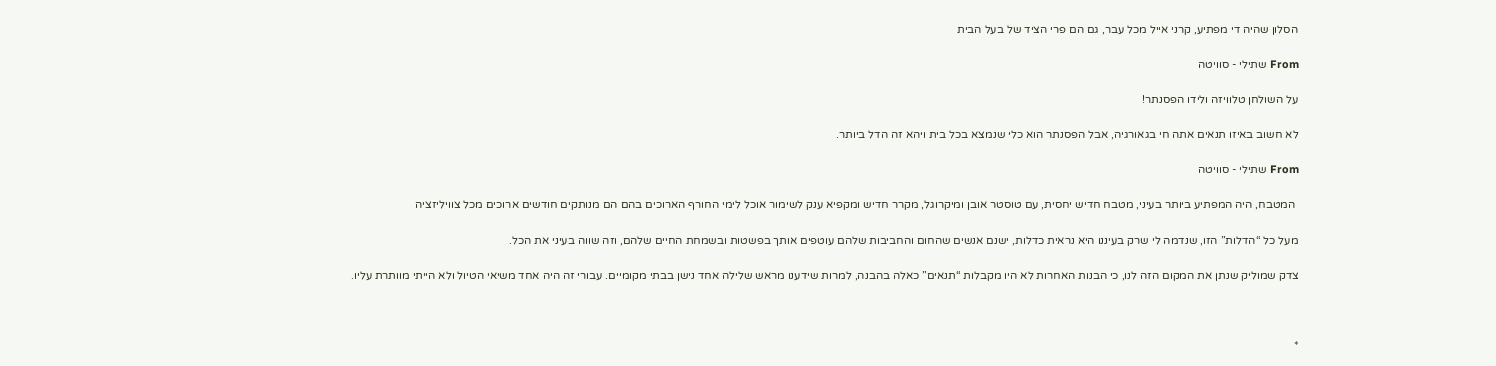הסלון שהיה די מפתיע, קרני אייל מכל עבר, גם הם פרי הציד של בעל הבית

From שתילי - סוויטה

על השולחן טלוויזה ולידו הפסנתר!

לא חשוב באיזו תנאים אתה חי בגאורגיה, אבל הפסנתר הוא כלי שנמצא בכל בית ויהא זה הדל ביותר.

From שתילי - סוויטה

 המטבח, היה המפתיע ביותר בעיני, מטבח חדיש יחסית, עם טוסטר אובן ומיקרוגל, מקרר חדיש ומקפיא ענק לשימור אוכל לימי החורף הארוכים בהם הם מנותקים חודשים ארוכים מכל צוויליזציה

מעל כל “הדלות” הזו, שנדמה לי שרק בעיננו היא נראית כדלות, ישנם אנשים שהחום והחביבות שלהם עוטפים אותך בפשטות ובשמחת החיים שלהם, וזה שווה בעיני את הכל.

צדק שמוליק שנתן את המקום הזה לנו, כי הבנות האחרות לא היו מקבלות “תנאים” כאלה בהבנה, למרות שידענו מראש שלילה אחד נישן בבתי מקומיים. עבורי זה היה אחד משיאי הטיול ולא הייתי מוותרת עליו.



*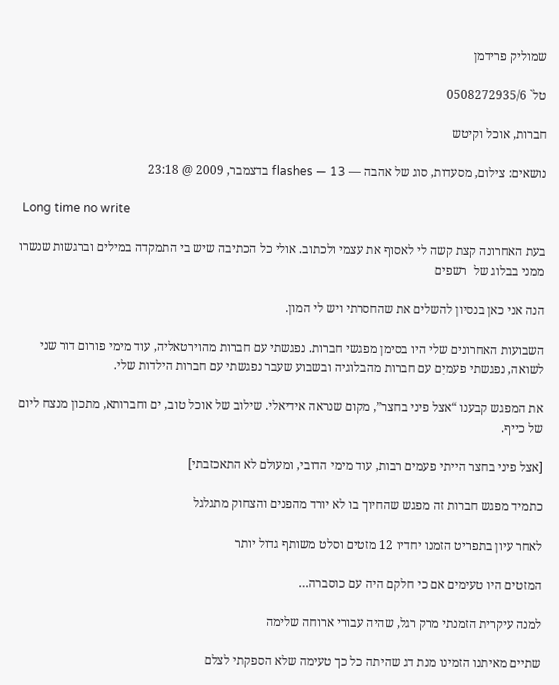שמוליק פרידמן

טל` 0508272935/6

חברות, אוכל וקיטש

נושאים: צילום, מסעדות, סוג של אהבה — flashes — 13 בדצמבר, 2009 @ 23:18

 Long time no write

בעת האחרונה קצת קשה לי לאסוף את עצמי ולכתוב. אולי כל הכתיבה שיש בי התמקדה במילים וברגשות שנשרו ממני בבלוג של  רשפים

הנה אני כאן בנסיון להשלים את שהחסרתי ויש לי המון.

השבועות האחרונים שלי היו בסימן מפגשי חברות. נפגשתי עם חברות מהוירטאליה, עוד מימי פורום דור שני לשואה, נפגשתי פעמיִם עם חברות מהבלוגיה ובשבוע שעבר נפגשתי עם חברות הילדות שלי.

את המפגש קבענו “אצל פיני בחצר”, מקום שנראה אידיאלי. שילוב של אוכל טוב, ים וחברותא, מתכון מנצח ליום של כייף.

[אצל פיני בחצר הייתי פעמים רבות, עוד מימי הדובי, ומעולם לא התאכזבתי]

כתמיד מפגש חברות זה מפגש שהחיוך בו לא יורד מהפנים והצחוק מתגלגל

לאחר עיון בתפריט הזמנו יחדיו 12 מזטים וסלט משותף גדול יותר

המזטים היו טעימים אם כי חלקם היה עם כוסברה…

למנה עיקרית הזמנתי מרק רגל, שהיה עבורי ארוחה שלימה

שתיים מאיתנו הזמינו מנת דג שהיתה כל כך טעימה שלא הספקתי לצלם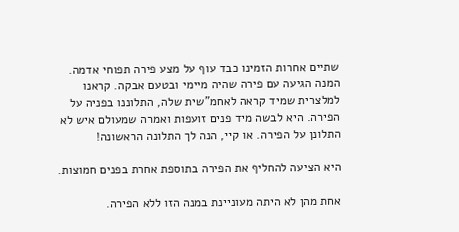שתיים אחרות הזמינו כבד עוף על מצע פירה תפוחי אדמה. המנה הגיעה עם פירה שהיה מיימי ובטעם אבקה. קראנו למלצרית שמיד קראה לאחמ”שית שלה, התלוננו בפניה על הפירה. היא לבשה מיד פנים זועפות ואמרה שמעולם איש לא התלונן על הפירה. או קיי, הנה לך התלונה הראשונה!

היא הציעה להחליף את הפירה בתוספת אחרת בפנים חמוצות.

אחת מהן לא היתה מעוניינת במנה הזו ללא הפירה.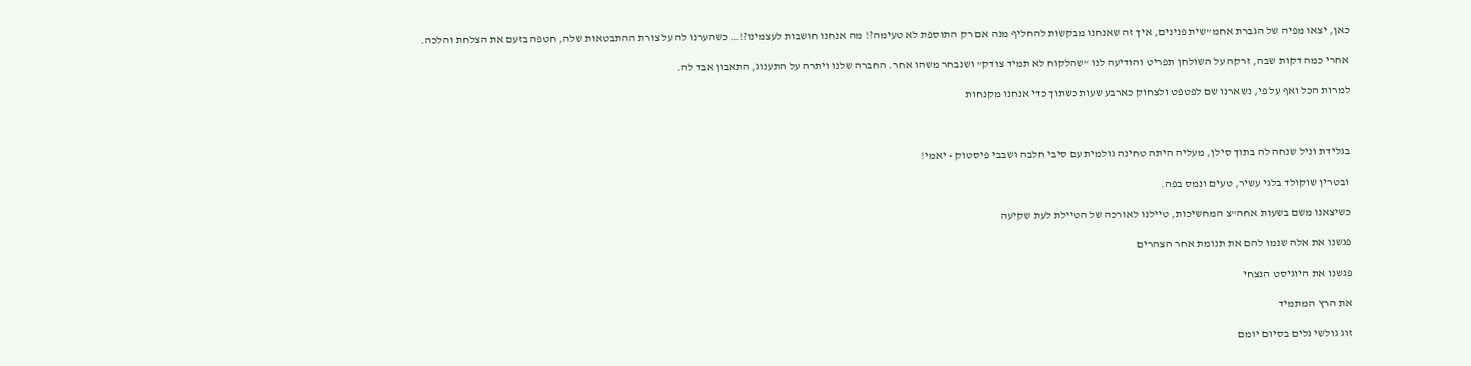כאן, יצאו מפיה של הגברת אחמ”שית פנינים, איך זה שאנחנו מבקשות להחליף מנה אם רק התוספת לא טעימה?! מה אנחנו חושבות לעצמינו?!… כשהערנו לה על צורת ההתבטאות שלה, חטפה בזעם את הצלחת והלכה.

אחרי כמה דקות שבה, זרקה על השולחן תפריט והודיעה לנו “שהלקוח לא תמיד צודק” ושנבחר משהו אחר. החברה שלנו ויתרה על התענוג, התאבון אבד לה.

למרות הכל ואף על פי, נשארנו שם לפטפט ולצחוק כארבע שעות כשתוך כדי אנחנו מקנחות



בגלידת וניל שנחה לה בתוך סילן, מעליה היתה טחינה גולמית עם סיבי חלבה ושבבי פיסטוק - יאמי!

 ובטרין שוקולד בלגי עשיר, טעים ונמס בפה.

כשיצאנו משם בשעות אחה”צ המחשיכות, טיילנו לאורכה של הטיילת לעת שקיעה

פגשנו את אלה שנמו להם את תנומת אחר הצהרים

פגשנו את היוגיסט הנצחי

את הרץ המתמיד

זוג גולשי גלים בסיום יומם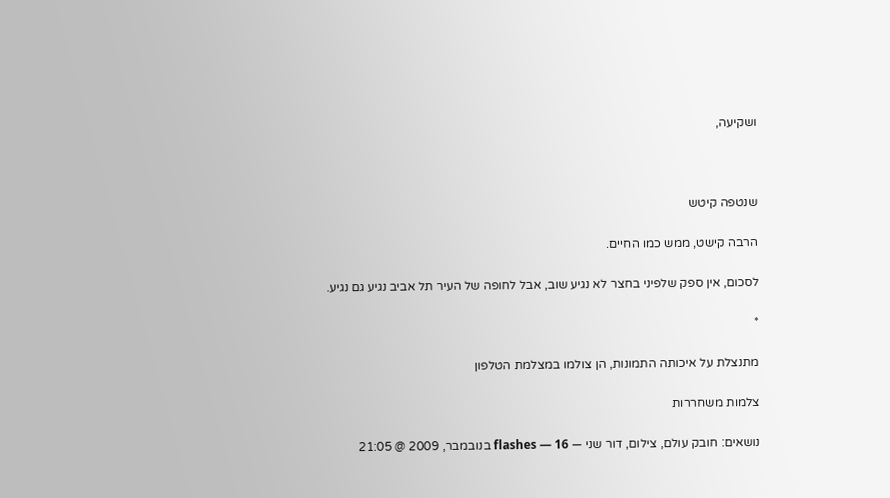ושקיעה,



שנטפה קיטש

הרבה קישט, ממש כמו החיים.

לסכום, אין ספק שלפיני בחצר לא נגיע שוב, אבל לחופה של העיר תל אביב נגיע גם נגיע.

*

מתנצלת על איכותה התמונות, הן צולמו במצלמת הטלפון

צלמות משחררות

נושאים: חובק עולם, צילום, דור שני — flashes — 16 בנובמבר, 2009 @ 21:05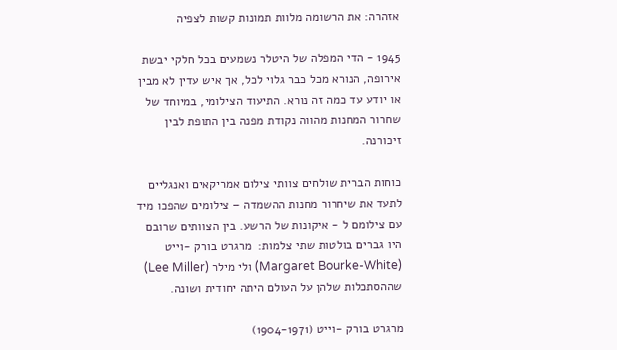אזהרה: את הרשומה מלוות תמונות קשות לצפיה

1945 - הדי המפלה של היטלר נשמעים בכל חלקי יבשת אירופה, הנורא מכל כבר גלוי לכל, אך איש עדין לא מבין או יודע עד כמה זה נורא. התיעוד הצילומי, במיוחד של שחרור המחנות מהווה נקודת מפנה בין התופת לבין זיכורנה.

כוחות הברית שולחים צוותי צילום אמריקאים ואנגליים לתעד את שיחרור מחנות ההשמדה – צילומים שהפכו מיד עם צילומם ל - איקונות של הרשע. בין הצוותים שרובם היו גברים בולטות שתי צלמות:  מרגרט בורק -וייט (Margaret Bourke-White) ולי מילר (Lee Miller) שההסתכלות שלהן על העולם היתה יחודית ושונה.

מרגרט בורק -וייט (1904-1971)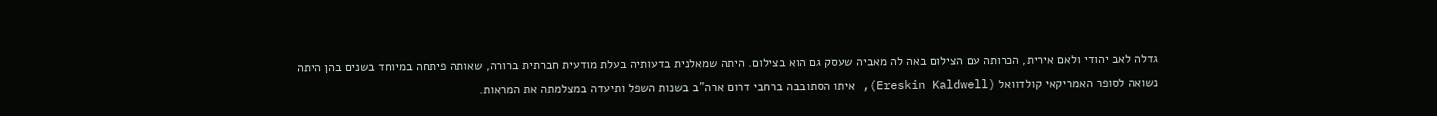גדלה לאב יהודי ולאם אירית, הכרותה עם הצילום באה לה מאביה שעסק גם הוא בצילום. היתה שמאלנית בדעותיה בעלת מודעית חברתית ברורה, שאותה פיתחה במיוחד בשנים בהן היתה נשואה לסופר האמריקאי קולדוואל (Ereskin Kaldwell), איתו הסתובבה ברחבי דרום ארה”ב בשנות השפל ותיעדה במצלמתה את המראות.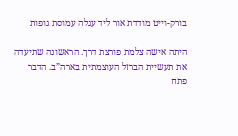בורק-וייט מודדת אור ליד עגלה עמוסת גופות

היתה אישה צלמת פורצת דרך. הראשונה שתיעדה את תעשיית הברזל העוצמתית בארה”ב. הדבר פתח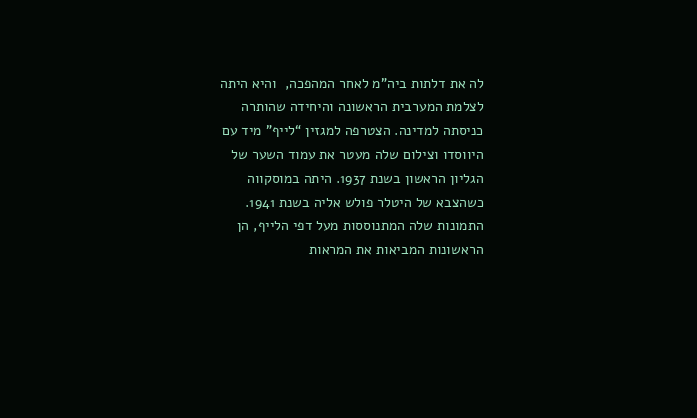לה את דלתות ביה”מ לאחר המהפכה,  והיא היתה לצלמת המערבית הראשונה והיחידה שהותרה כניסתה למדינה. הצטרפה למגזין “לייף” מיד עם היווסדו וצילום שלה מעטר את עמוד השער של הגליון הראשון בשנת 1937. היתה במוסקווה כשהצבא של היטלר פולש אליה בשנת 1941. התמונות שלה המתנוססות מעל דפי הלייף, הן הראשונות המביאות את המראות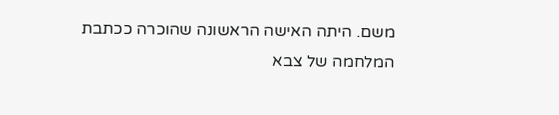משם. היתה האישה הראשונה שהוכרה ככתבת המלחמה של צבא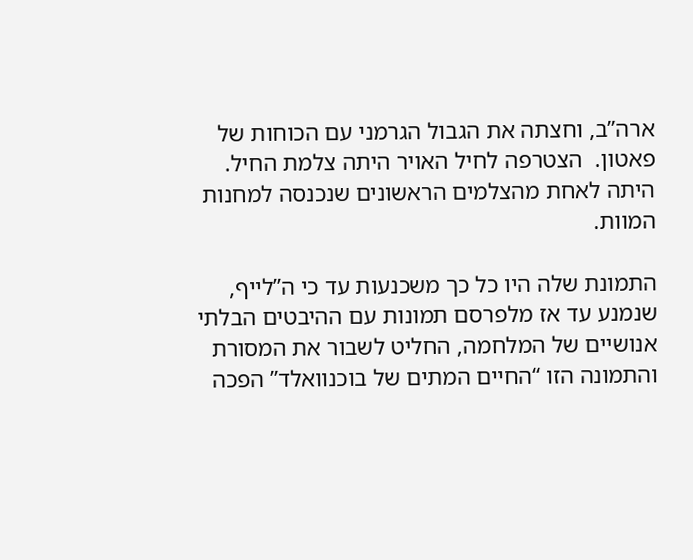ארה”ב, וחצתה את הגבול הגרמני עם הכוחות של פאטון.  הצטרפה לחיל האויר היתה צלמת החיל. היתה לאחת מהצלמים הראשונים שנכנסה למחנות המוות.

התמונת שלה היו כל כך משכנעות עד כי ה”לייף, שנמנע עד אז מלפרסם תמונות עם ההיבטים הבלתי אנושיים של המלחמה, החליט לשבור את המסורת והתמונה הזו “החיים המתים של בוכנוואלד” הפכה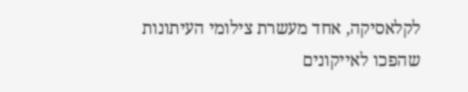לקלאסיקה, אחד מעשרת צילומי העיתונות שהפכו לאייקונים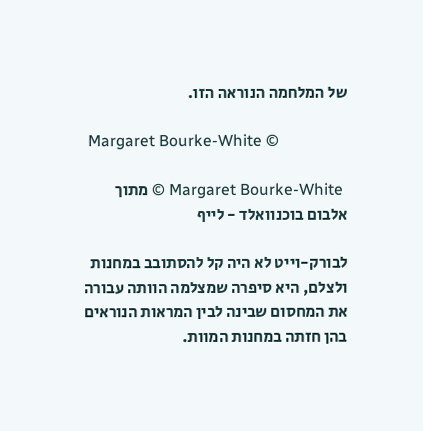של המלחמה הנוראה הזו.

 Margaret Bourke-White ©

 Margaret Bourke-White © מתוך אלבום בוכנוואלד - לייף

לבורק-וייט לא היה קל להסתובב במחנות ולצלם, היא סיפרה שמצלמה הוותה עבורה את המחסום שבינה לבין המראות הנוראים בהן חזתה במחנות המוות.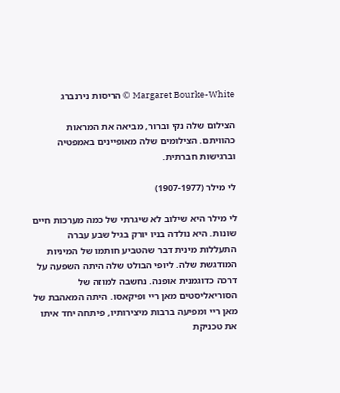Margaret Bourke-White © הריסות נירנברג

הצילום שלה נקי וברור, מביאה את המראות כהוויתם. הצילומים שלה מאופיינים באמפטיה וברגישות חברתית.

לי מילר (1907-1977)

לי מילר היא שילוב לא שיגרתי של כמה מערכות חיים שונות. היא נולדה בניו יורק בגיל שבע עברה התעללות מינית דבר שהטביע חותמו של המיניות המודגשת שלה. ליופי הבולט שלה היתה השפעה על דרכה כדוגמנית אופנה. נחשבה למוזה של הסוריאליסטים מאן ריי ופיקאסו. היתה המאהבת של מאן ריי ומפיעה ברבות מיצירותיו, פיתחה יחד איתו את טכניקת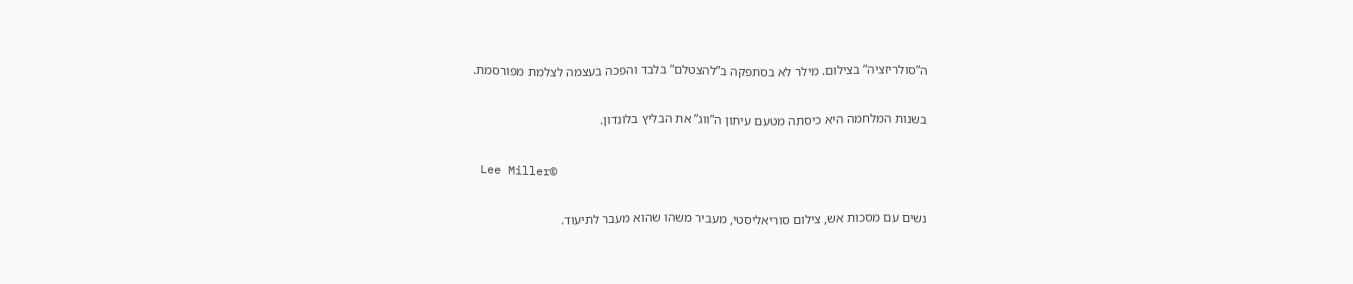ה”סולריזציה” בצילום. מילר לא בסתפקה ב”להצטלם” בלבד והפכה בעצמה לצלמת מפורסמת.

בשנות המלחמה היא כיסתה מטעם עיתון ה”ווג” את הבליץ בלונדון.

 Lee Miller©

נשים עם מסכות אש, צילום סוריאליסטי, מעביר משהו שהוא מעבר לתיעוד.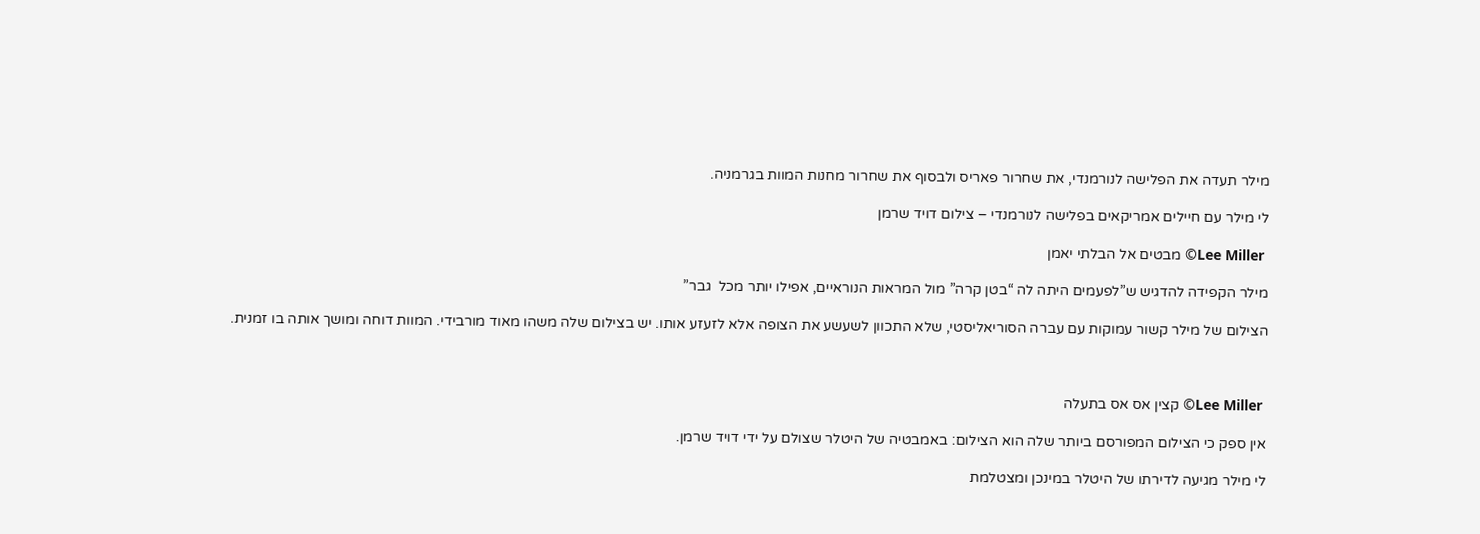מילר תעדה את הפלישה לנורמנדי, את שחרור פאריס ולבסוף את שחרור מחנות המוות בגרמניה.

לי מילר עם חיילים אמריקאים בפלישה לנורמנדי – צילום דויד שרמן

 Lee Miller© מבטים אל הבלתי יאמן

מילר הקפידה להדגיש ש”לפעמים היתה לה “בטן קרה” מול המראות הנוראיים, אפילו יותר מכל  גבר”

הצילום של מילר קשור עמוקות עם עברה הסוריאליסטי, שלא התכוון לשעשע את הצופה אלא לזעזע אותו. יש בצילום שלה משהו מאוד מורבידי. המוות דוחה ומושך אותה בו זמנית.



 Lee Miller© קצין אס אס בתעלה

אין ספק כי הצילום המפורסם ביותר שלה הוא הצילום: באמבטיה של היטלר שצולם על ידי דויד שרמן.

לי מילר מגיעה לדירתו של היטלר במינכן ומצטלמת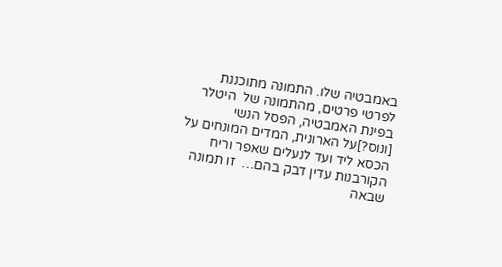באמבטיה שלו. התמונה מתוכננת לפרטי פרטים, מהתמונה של  היטלר בפינת האמבטיה, הפסל הנשי [ונוס?]על הארונית, המדים המונחים על הכסא ליד ועד לנעלים שאפר וריח הקורבנות עדין דבק בהם…  זו תמונה שבאה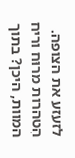לזעזע את הצופה. הִטהרות מרוּח וריח המוות, היכן? בתוך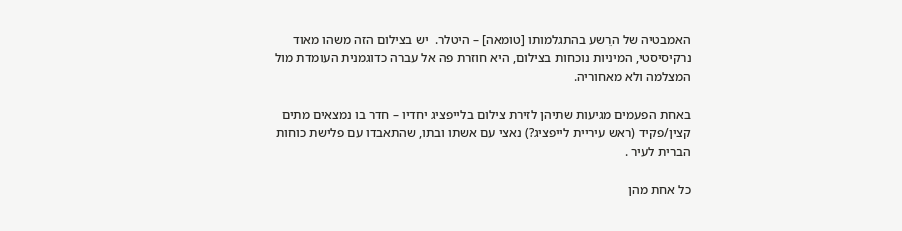האמבטיה של הרֵשע בהתגלמותו [טומאה] – היטלר.  יש בצילום הזה משהו מאוד נרקיסיסטי, המיניות נוכחות בצילום, היא חוזרת פה אל עברה כדוגמנית העומדת מול המצלמה ולא מאחוריה.

באחת הפעמים מגיעות שתיהן לזירת צילום בלייפציג יחדיו – חדר בו נמצאים מתים קצין/פקיד (ראש עיריית לייפציג?) נאצי עם אשתו ובתו, שהתאבדו עם פלישת כוחות הברית לעיר .

כל אחת מהן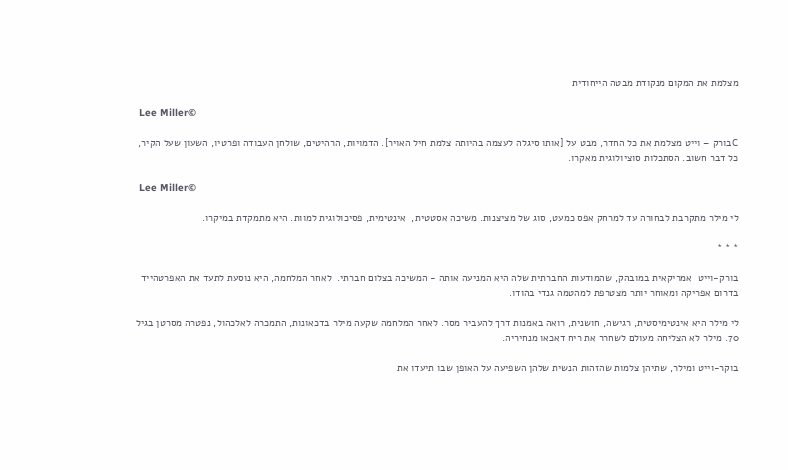מצלמת את המקום מנקודת מבטה הייחודית

 Lee Miller©

Cבורק – וייט מצלמת את כל החדר, מבט על [אותו סיגלה לעצמה בהיותה צלמת חיל האויר]. הדמויות, הרהיטים, שולחן העבודה ופרטיו, השעון שעל הקיר, כל דבר חשוב. הסתכלות סוציולוגית מאקרו.

 Lee Miller©

לי מילר מתקרבת לבחורה עד למרחק אפס כמעט, סוג של מציצנות. משיכה אסטטית,  אינטימית, פסיכולוגית למוות. היא מתמקדת במיקרו.

* * *

בורק-וייט  אמריקאית במובהק, שהמודעות החברתית שלה היא המניעה אותה - המשיכה בצלום חברתי.  לאחר המלחמה, היא נוסעת לתעד את האפרטהייד בדרום אפריקה ומאוחר יותר מצטרפת למהטמה גנדי בהודו.

לי מילר היא אינטימיסטית, רגישה, חושנית, רואה באמנות דרך להעביר מסר. לאחר המלחמה שקעה מילר בדכאונות, התמכרה לאלכהול, נפטרה מסרטן בגיל 70. מילר לא הצליחה מעולם לשחרר את ריח דאכאו מנחיריה.

בוקר-וייט ומילר, שתיהן צלמות שהזהות הנשית שלהן השפיעה על האופן שבו תיעדו את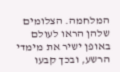המלחמה. הצלומים שלהן הראו לעולם באופן ישיר את מימדי הרשע, ובכך קבעו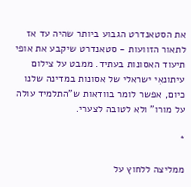את הסטאנדרט הגבוע ביותר שהיה עד אז לתאור הזוועות - סטאנדרט שיקבע את אופי תיעוד האסונות בעתיד. ממבט על צילום עיתונאִי ישראלי של אסונות במדינה שלנו כיום, אפשר לומר בוודאות ש”התלמיד עולה על מורו” ולא לטובה לצערי.

*

ממליצה ללחוץ על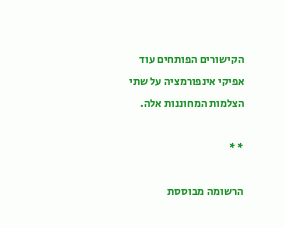הקישורים הפותחים עוד אפיקי אינפורמציה על שתי הצלמות המחוננות אלה.

* *

הרשומה מבוססת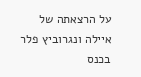על הרצאתה של איילה ונגרוביץ פלר בכנס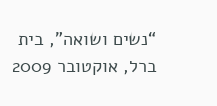“נשים ושואה”, בית ברל, אוקטובר 2009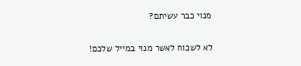מנוי כבר עשיתם?

לא לשכוח לאשר מנוי במייל שלכם!